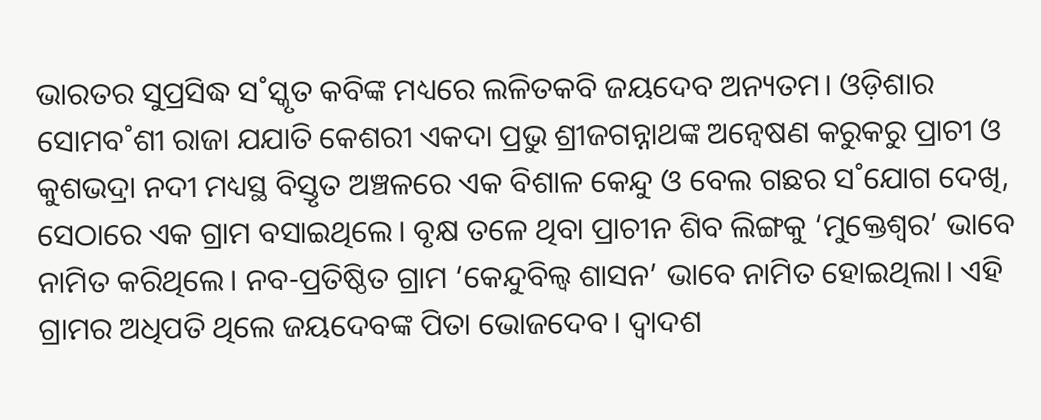ଭାରତର ସୁପ୍ରସିଦ୍ଧ ସ˚ସ୍କୃତ କବିଙ୍କ ମଧ୍ୟରେ ଲଳିତକବି ଜୟଦେବ ଅନ୍ୟତମ। ଓଡ଼ିଶାର ସୋମବ˚ଶୀ ରାଜା ଯଯାତି କେଶରୀ ଏକଦା ପ୍ରଭୁ ଶ୍ରୀଜଗନ୍ନାଥଙ୍କ ଅନ୍ବେଷଣ କରୁକରୁ ପ୍ରାଚୀ ଓ କୁଶଭଦ୍ରା ନଦୀ ମଧ୍ୟସ୍ଥ ବିସ୍ତୃତ ଅଞ୍ଚଳରେ ଏକ ବିଶାଳ କେନ୍ଦୁ ଓ ବେଲ ଗଛର ସ˚ଯୋଗ ଦେଖି, ସେଠାରେ ଏକ ଗ୍ରାମ ବସାଇଥିଲେ। ବୃକ୍ଷ ତଳେ ଥିବା ପ୍ରାଚୀନ ଶିବ ଲିଙ୍ଗକୁ ‘ମୁକ୍ତେଶ୍ବର’ ଭାବେ ନାମିତ କରିଥିଲେ। ନବ-ପ୍ରତିଷ୍ଠିତ ଗ୍ରାମ ‘କେନ୍ଦୁବିଲ୍ବ ଶାସନ’ ଭାବେ ନାମିତ ହୋଇଥିଲା। ଏହି ଗ୍ରାମର ଅଧିପତି ଥିଲେ ଜୟଦେବଙ୍କ ପିତା ଭୋଜଦେବ। ଦ୍ବାଦଶ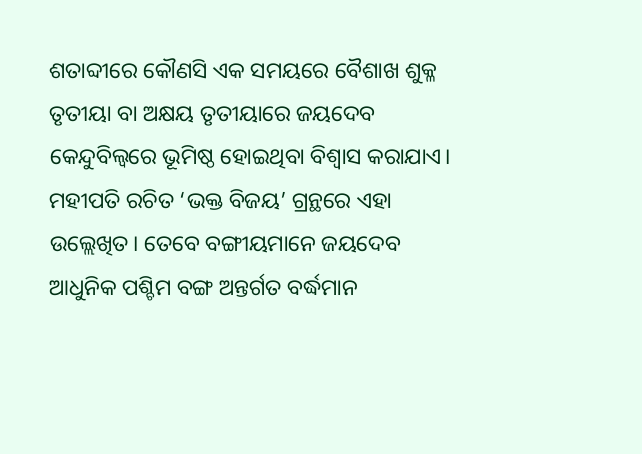ଶତାବ୍ଦୀରେ କୌଣସି ଏକ ସମୟରେ ବୈଶାଖ ଶୁକ୍ଳ ତୃତୀୟା ବା ଅକ୍ଷୟ ତୃତୀୟାରେ ଜୟଦେବ କେନ୍ଦୁବିଲ୍ବରେ ଭୂମିଷ୍ଠ ହୋଇଥିବା ବିଶ୍ବାସ କରାଯାଏ। ମହୀପତି ରଚିତ ‘ଭକ୍ତ ବିଜୟ’ ଗ୍ରନ୍ଥରେ ଏହା ଉଲ୍ଲେଖିତ। ତେବେ ବଙ୍ଗୀୟମାନେ ଜୟଦେବ ଆଧୁନିକ ପଶ୍ଚିମ ବଙ୍ଗ ଅନ୍ତର୍ଗତ ବର୍ଦ୍ଧମାନ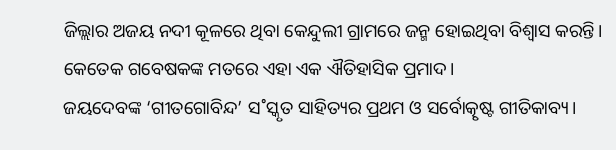ଜିଲ୍ଲାର ଅଜୟ ନଦୀ କୂଳରେ ଥିବା କେନ୍ଦୁଲୀ ଗ୍ରାମରେ ଜନ୍ମ ହୋଇଥିବା ବିଶ୍ବାସ କରନ୍ତି। କେତେକ ଗବେଷକଙ୍କ ମତରେ ଏହା ଏକ ଐତିହାସିକ ପ୍ରମାଦ।
ଜୟଦେବଙ୍କ ‘ଗୀତଗୋବିନ୍ଦ’ ସ˚ସ୍କୃତ ସାହିତ୍ୟର ପ୍ରଥମ ଓ ସର୍ବୋତ୍କୃଷ୍ଟ ଗୀତିକାବ୍ୟ।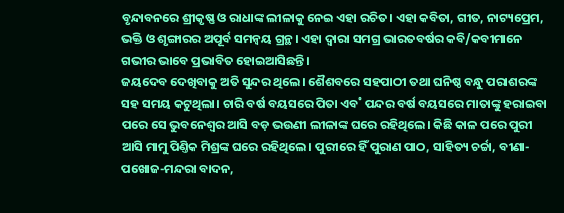ବୃନ୍ଦାବନରେ ଶ୍ରୀକୃଷ୍ଣ ଓ ରାଧାଙ୍କ ଲୀଳାକୁ ନେଇ ଏହା ରଚିତ। ଏହା କବିତା, ଗୀତ, ନାଟ୍ୟପ୍ରେମ, ଭକ୍ତି ଓ ଶୃଙ୍ଗାରର ଅପୂର୍ବ ସମନ୍ବୟ ଗ୍ରନ୍ଥ। ଏହା ଦ୍ବାରା ସମଗ୍ର ଭାରତବର୍ଷର କବି/କବୀମାନେ ଗଭୀର ଭାବେ ପ୍ରଭାବିତ ହୋଇଆସିଛନ୍ତି।
ଜୟଦେବ ଦେଖିବାକୁ ଅତି ସୁନ୍ଦର ଥିଲେ। ଶୈଶବରେ ସହପାଠୀ ତଥା ଘନିଷ୍ଠ ବନ୍ଧୁ ପରାଶରଙ୍କ ସହ ସମୟ କଟୁଥିଲା। ଚାରି ବର୍ଷ ବୟସରେ ପିତା ଏବ˚ ପନ୍ଦର ବର୍ଷ ବୟସରେ ମାତାଙ୍କୁ ହରାଇବା ପରେ ସେ ଭୁବନେଶ୍ବର ଆସି ବଡ଼ ଭଉଣୀ ଲୀଳାଙ୍କ ଘରେ ରହିଥିଲେ। କିଛି କାଳ ପରେ ପୁରୀ ଆସି ମାମୁ ପିଣ୍ତିକ ମିଶ୍ରଙ୍କ ଘରେ ରହିଥିଲେ। ପୁରୀରେ ହିଁ ପୁରାଣ ପାଠ, ସାହିତ୍ୟ ଚର୍ଚ୍ଚା, ବୀଣା-ପଖୋଜ-ମନ୍ଦରା ବାଦନ,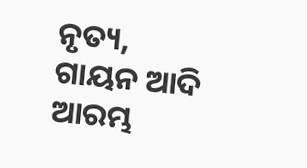ନୃତ୍ୟ, ଗାୟନ ଆଦି ଆରମ୍ଭ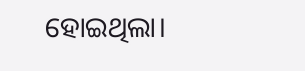ହୋଇଥିଲା।